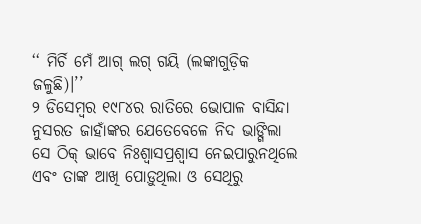‘‘ ମିର୍ଚି ମେଁ ଆଗ୍ ଲଗ୍ ଗୟି (ଲଙ୍କାଗୁଡ଼ିକ ଜଳୁଛି)।’’
୨ ଡିସେମ୍ବର ୧୯୮୪ର ରାତିରେ ଭୋପାଳ ବାସିନ୍ଦା ନୁସରତ ଜାହାଁଙ୍କର ଯେତେବେଳେ ନିଦ ଭାଙ୍ଗିଲା ସେ ଠିକ୍ ଭାବେ ନିଃଶ୍ୱାସପ୍ରଶ୍ୱାସ ନେଇପାରୁନଥିଲେ ଏବଂ ତାଙ୍କ ଆଖି ପୋଡ଼ୁଥିଲା ଓ ସେଥିରୁ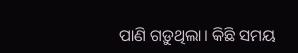ପାଣି ଗଡ଼ୁଥିଲା। କିଛି ସମୟ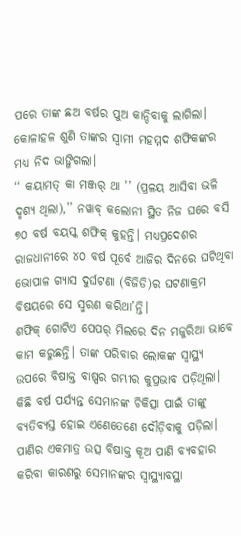ପରେ ତାଙ୍କ ଛଅ ବର୍ଷର ପୁଅ କାନ୍ଦିବାକୁ ଲାଗିଲା। କୋଳାହଳ ଶୁଣି ତାଙ୍କର ସ୍ୱାମୀ ମହମ୍ମଦ ଶଫିକଙ୍କର ମଧ୍ୟ ନିଦ ଭାଙ୍ଗିଗଲା।
‘‘ କୟାମତ୍ କା ମଞ୍ଜର୍ ଥା ’’ (ପ୍ରଳୟ ଆସିବା ଭଳି ଦୃଶ୍ୟ ଥିଲା),’’ ନୱାବ୍ କଲୋନୀ ସ୍ଥିତ ନିଜ ଘରେ ବସି ୭୦ ବର୍ଷ ବୟସ୍କ ଶଫିକ୍ କୁହନ୍ତି। ମଧ୍ୟପ୍ରଦେଶର ରାଜଧାନୀରେ ୪୦ ବର୍ଷ ପୂର୍ବେ ଆଜିର ଦିନରେ ଘଟିଥିବା ଭୋପାଳ ଗ୍ୟାସ ଦୁର୍ଘଟଣା (ବିଜିଡି)ର ଘଟଣାକ୍ରମ ବିଷୟରେ ସେ ସ୍ମରଣ କରିଥା’ନ୍ତି।
ଶଫିକ୍ ଗୋଟିଏ ପେପର୍ ମିଲରେ ଦିନ ମଜୁରିଆ ଭାବେ କାମ କରୁଛନ୍ତି। ତାଙ୍କ ପରିବାର ଲୋକଙ୍କ ସ୍ୱାସ୍ଥ୍ୟ ଉପରେ ବିଷାକ୍ତ ବାଷ୍ପର ଗମ୍ଭୀର କୁପ୍ରଭାବ ପଡ଼ିଥିଲା। କିଛି ବର୍ଷ ପର୍ଯ୍ୟନ୍ତ ସେମାନଙ୍କ ଚିକିତ୍ସା ପାଇଁ ତାଙ୍କୁ ବ୍ୟତିବ୍ୟସ୍ତ ହୋଇ ଏଣେତେଣେ ଦୌଡ଼ିବାକୁ ପଡ଼ିଲା। ପାଣିର ଏକମାତ୍ର ଉତ୍ସ ବିଷାକ୍ତ କୂଅ ପାଣି ବ୍ୟବହାର କରିବା କାରଣରୁ ସେମାନଙ୍କର ସ୍ୱାସ୍ଥ୍ୟାବସ୍ଥା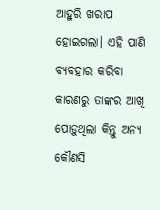ଆହୁରି ଖରାପ ହୋଇଗଲା। ଏହି ପାଣି ବ୍ୟବହାର କରିବା କାରଣରୁ ତାଙ୍କର ଆଖି ପୋଡ଼ୁଥିଲା କିନ୍ତୁ ଅନ୍ୟ କୌଣସି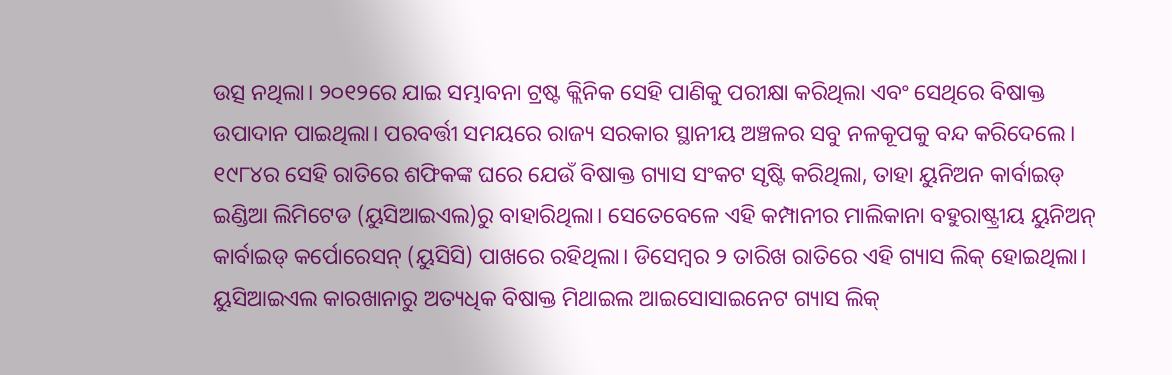ଉତ୍ସ ନଥିଲା। ୨୦୧୨ରେ ଯାଇ ସମ୍ଭାବନା ଟ୍ରଷ୍ଟ କ୍ଲିନିକ ସେହି ପାଣିକୁ ପରୀକ୍ଷା କରିଥିଲା ଏବଂ ସେଥିରେ ବିଷାକ୍ତ ଉପାଦାନ ପାଇଥିଲା। ପରବର୍ତ୍ତୀ ସମୟରେ ରାଜ୍ୟ ସରକାର ସ୍ଥାନୀୟ ଅଞ୍ଚଳର ସବୁ ନଳକୂପକୁ ବନ୍ଦ କରିଦେଲେ।
୧୯୮୪ର ସେହି ରାତିରେ ଶଫିକଙ୍କ ଘରେ ଯେଉଁ ବିଷାକ୍ତ ଗ୍ୟାସ ସଂକଟ ସୃଷ୍ଟି କରିଥିଲା, ତାହା ୟୁନିଅନ କାର୍ବାଇଡ୍ ଇଣ୍ଡିଆ ଲିମିଟେଡ (ୟୁସିଆଇଏଲ)ରୁ ବାହାରିଥିଲା। ସେତେବେଳେ ଏହି କମ୍ପାନୀର ମାଲିକାନା ବହୁରାଷ୍ଟ୍ରୀୟ ୟୁନିଅନ୍ କାର୍ବାଇଡ୍ କର୍ପୋରେସନ୍ (ୟୁସିସି) ପାଖରେ ରହିଥିଲା। ଡିସେମ୍ବର ୨ ତାରିଖ ରାତିରେ ଏହି ଗ୍ୟାସ ଲିକ୍ ହୋଇଥିଲା। ୟୁସିଆଇଏଲ କାରଖାନାରୁ ଅତ୍ୟଧିକ ବିଷାକ୍ତ ମିଥାଇଲ ଆଇସୋସାଇନେଟ ଗ୍ୟାସ ଲିକ୍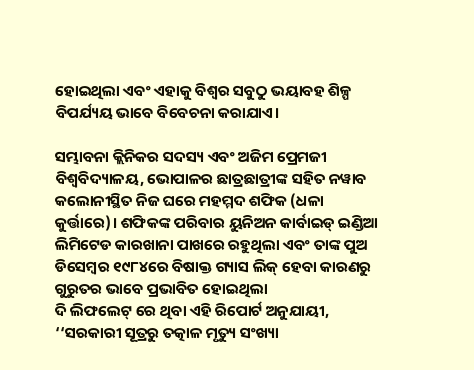ହୋଇଥିଲା ଏବଂ ଏହାକୁ ବିଶ୍ୱର ସବୁଠୁ ଭୟାବହ ଶିଳ୍ପ ବିପର୍ଯ୍ୟୟ ଭାବେ ବିବେଚନା କରାଯାଏ।

ସମ୍ଭାବନା କ୍ଲିନିକର ସଦସ୍ୟ ଏବଂ ଅଜିମ ପ୍ରେମଜୀ ବିଶ୍ୱବିଦ୍ୟାଳୟ, ଭୋପାଳର ଛାତ୍ରଛାତ୍ରୀଙ୍କ ସହିତ ନୱାବ କଲୋନୀସ୍ଥିତ ନିଜ ଘରେ ମହମ୍ମଦ ଶଫିକ (ଧଳା କୁର୍ତ୍ତାରେ)। ଶଫିକଙ୍କ ପରିବାର ୟୁନିଅନ କାର୍ବାଇଡ୍ ଇଣ୍ଡିଆ ଲିମିଟେଡ କାରଖାନା ପାଖରେ ରହୁଥିଲା ଏବଂ ତାଙ୍କ ପୁଅ ଡିସେମ୍ବର ୧୯୮୪ରେ ବିଷାକ୍ତ ଗ୍ୟାସ ଲିକ୍ ହେବା କାରଣରୁ ଗୁରୁତର ଭାବେ ପ୍ରଭାବିତ ହୋଇଥିଲା
ଦି ଲିଫଲେଟ୍ ରେ ଥିବା ଏହି ରିପୋର୍ଟ ଅନୁଯାୟୀ, ‘‘ସରକାରୀ ସୂତ୍ରରୁ ତତ୍କାଳ ମୃତ୍ୟୁ ସଂଖ୍ୟା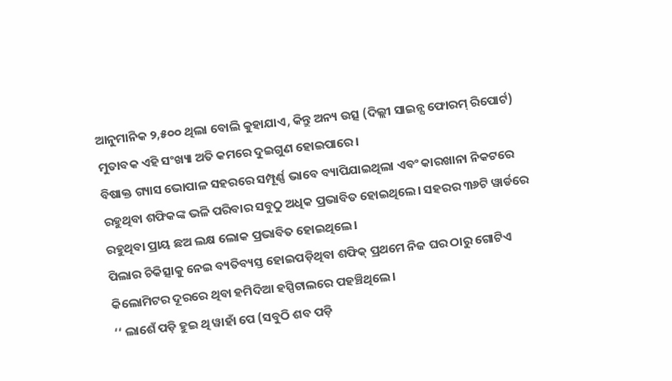ଆନୁମାନିକ ୨,୫୦୦ ଥିଲା ବୋଲି କୁହାଯାଏ, କିନ୍ତୁ ଅନ୍ୟ ଉତ୍ସ (ଦିଲ୍ଲୀ ସାଇନ୍ସ ଫୋରମ୍ ରିପୋର୍ଟ) ମୁତାବକ ଏହି ସଂଖ୍ୟା ଅତି କମରେ ଦୁଇଗୁଣ ହୋଇପାରେ।
ବିଷାକ୍ତ ଗ୍ୟାସ ଭୋପାଳ ସହରରେ ସମ୍ପୂର୍ଣ୍ଣ ଭାବେ ବ୍ୟାପିଯାଇଥିଲା ଏବଂ କାରଖାନା ନିକଟରେ ରହୁଥିବା ଶଫିକଙ୍କ ଭଳି ପରିବାର ସବୁଠୁ ଅଧିକ ପ୍ରଭାବିତ ହୋଇଥିଲେ। ସହରର ୩୬ଟି ୱାର୍ଡରେ ରହୁଥିବା ପ୍ରାୟ ଛଅ ଲକ୍ଷ ଲୋକ ପ୍ରଭାବିତ ହୋଇଥିଲେ।
ପିଲାର ଚିକିତ୍ସାକୁ ନେଇ ବ୍ୟତିବ୍ୟସ୍ତ ହୋଇପଡ଼ିଥିବା ଶଫିକ୍ ପ୍ରଥମେ ନିଜ ଘର ଠାରୁ ଗୋଟିଏ କିଲୋମିଟର ଦୂରରେ ଥିବା ହମିଦିଆ ହସ୍ପିଟାଲରେ ପହଞ୍ଚିଥିଲେ।
‘‘ ଲାଶେଁ ପଡ଼ି ହୁଇ ଥି ୱାହାଁ ପେ (ସବୁଠି ଶବ ପଡ଼ି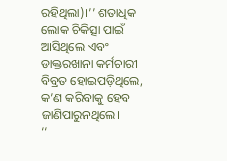ରହିଥିଲା)।’’ ଶତାଧିକ ଲୋକ ଚିକିତ୍ସା ପାଇଁ ଆସିଥିଲେ ଏବଂ ଡାକ୍ତରଖାନା କର୍ମଚାରୀ ବିବ୍ରତ ହୋଇପଡ଼ିଥିଲେ, କ’ଣ କରିବାକୁ ହେବ ଜାଣିପାରୁନଥିଲେ।
‘‘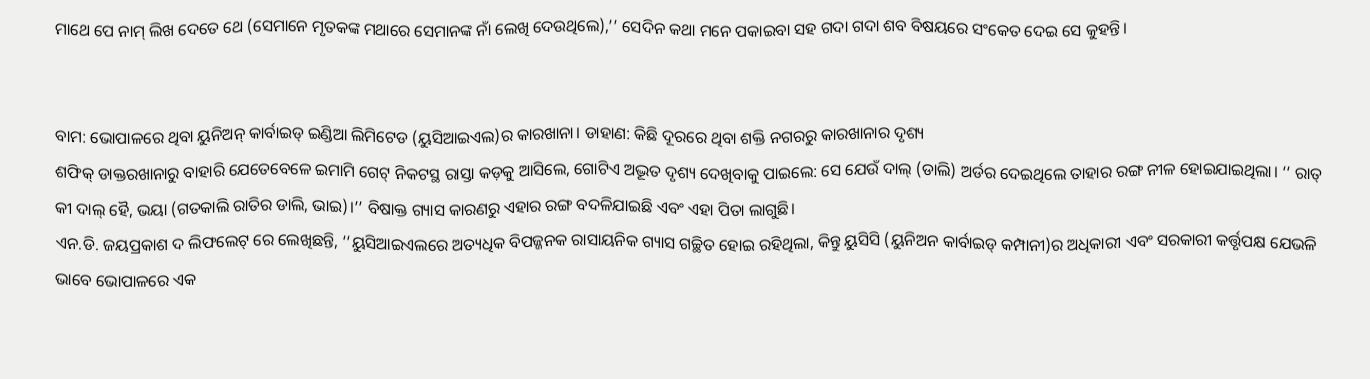ମାଥେ ପେ ନାମ୍ ଲିଖ ଦେତେ ଥେ (ସେମାନେ ମୃତକଙ୍କ ମଥାରେ ସେମାନଙ୍କ ନାଁ ଲେଖି ଦେଉଥିଲେ),’’ ସେଦିନ କଥା ମନେ ପକାଇବା ସହ ଗଦା ଗଦା ଶବ ବିଷୟରେ ସଂକେତ ଦେଇ ସେ କୁହନ୍ତି।


ବାମ: ଭୋପାଳରେ ଥିବା ୟୁନିଅନ୍ କାର୍ବାଇଡ୍ ଇଣ୍ଡିଆ ଲିମିଟେଡ (ୟୁସିଆଇଏଲ)ର କାରଖାନା। ଡାହାଣ: କିଛି ଦୂରରେ ଥିବା ଶକ୍ତି ନଗରରୁ କାରଖାନାର ଦୃଶ୍ୟ
ଶଫିକ୍ ଡାକ୍ତରଖାନାରୁ ବାହାରି ଯେତେବେଳେ ଇମାମି ଗେଟ୍ ନିକଟସ୍ଥ ରାସ୍ତା କଡ଼କୁ ଆସିଲେ, ଗୋଟିଏ ଅଦ୍ଭୂତ ଦୃଶ୍ୟ ଦେଖିବାକୁ ପାଇଲେ: ସେ ଯେଉଁ ଦାଲ୍ (ଡାଲି) ଅର୍ଡର ଦେଇଥିଲେ ତାହାର ରଙ୍ଗ ନୀଳ ହୋଇଯାଇଥିଲା। ‘‘ ରାତ୍ କୀ ଦାଲ୍ ହୈ, ଭୟା (ଗତକାଲି ରାତିର ଡାଲି, ଭାଇ)।’’ ବିଷାକ୍ତ ଗ୍ୟାସ କାରଣରୁ ଏହାର ରଙ୍ଗ ବଦଳିଯାଇଛି ଏବଂ ଏହା ପିତା ଲାଗୁଛି।
ଏନ.ଡି. ଜୟପ୍ରକାଶ ଦ ଲିଫଲେଟ୍ ରେ ଲେଖିଛନ୍ତି, ‘‘ୟୁସିଆଇଏଲରେ ଅତ୍ୟଧିକ ବିପଜ୍ଜନକ ରାସାୟନିକ ଗ୍ୟାସ ଗଚ୍ଛିତ ହୋଇ ରହିଥିଲା, କିନ୍ତୁ ୟୁସିସି (ୟୁନିଅନ କାର୍ବାଇଡ୍ କମ୍ପାନୀ)ର ଅଧିକାରୀ ଏବଂ ସରକାରୀ କର୍ତ୍ତୃପକ୍ଷ ଯେଭଳି ଭାବେ ଭୋପାଳରେ ଏକ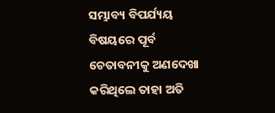ସମ୍ଭାବ୍ୟ ବିପର୍ଯ୍ୟୟ ବିଷୟରେ ପୂର୍ବ ଚେତାବନୀକୁ ଅଣଦେଖା କରିଥିଲେ ତାହା ଅତି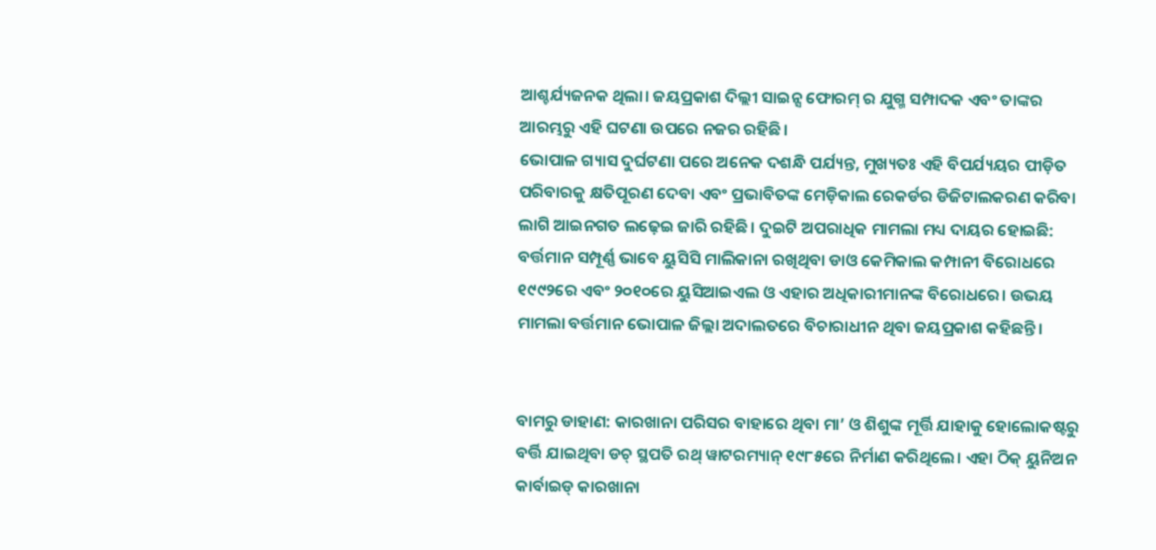ଆଶ୍ଚର୍ଯ୍ୟଜନକ ଥିଲା। ଜୟପ୍ରକାଶ ଦିଲ୍ଲୀ ସାଇନ୍ସ ଫୋରମ୍ ର ଯୁଗ୍ମ ସମ୍ପାଦକ ଏବଂ ତାଙ୍କର ଆରମ୍ଭରୁ ଏହି ଘଟଣା ଉପରେ ନଜର ରହିଛି।
ଭୋପାଳ ଗ୍ୟାସ ଦୁର୍ଘଟଣା ପରେ ଅନେକ ଦଶନ୍ଧି ପର୍ଯ୍ୟନ୍ତ, ମୁଖ୍ୟତଃ ଏହି ବିପର୍ଯ୍ୟୟର ପୀଡ଼ିତ ପରିବାରକୁ କ୍ଷତିପୂରଣ ଦେବା ଏବଂ ପ୍ରଭାବିତଙ୍କ ମେଡ଼ିକାଲ ରେକର୍ଡର ଡିଜିଟାଲକରଣ କରିବା ଲାଗି ଆଇନଗତ ଲଢ଼େଇ ଜାରି ରହିଛି। ଦୁଇଟି ଅପରାଧିକ ମାମଲା ମଧ୍ୟ ଦାୟର ହୋଇଛି: ବର୍ତ୍ତମାନ ସମ୍ପୂର୍ଣ୍ଣ ଭାବେ ୟୁସିସି ମାଲିକାନା ରଖିଥିବା ଡାଓ କେମିକାଲ କମ୍ପାନୀ ବିରୋଧରେ ୧୯୯୨ରେ ଏବଂ ୨୦୧୦ରେ ୟୁସିଆଇଏଲ ଓ ଏହାର ଅଧିକାରୀମାନଙ୍କ ବିରୋଧରେ। ଉଭୟ ମାମଲା ବର୍ତ୍ତମାନ ଭୋପାଳ ଜିଲ୍ଲା ଅଦାଲତରେ ବିଚାରାଧୀନ ଥିବା ଜୟପ୍ରକାଶ କହିଛନ୍ତି।


ବାମରୁ ଡାହାଣ: କାରଖାନା ପରିସର ବାହାରେ ଥିବା ମା’ ଓ ଶିଶୁଙ୍କ ମୂର୍ତ୍ତି ଯାହାକୁ ହୋଲୋକଷ୍ଟରୁ ବର୍ତ୍ତି ଯାଇଥିବା ଡଚ୍ ସ୍ଥପତି ରଥ୍ ୱାଟରମ୍ୟାନ୍ ୧୯୮୫ରେ ନିର୍ମାଣ କରିଥିଲେ। ଏହା ଠିକ୍ ୟୁନିଅନ କାର୍ବାଇଡ୍ କାରଖାନା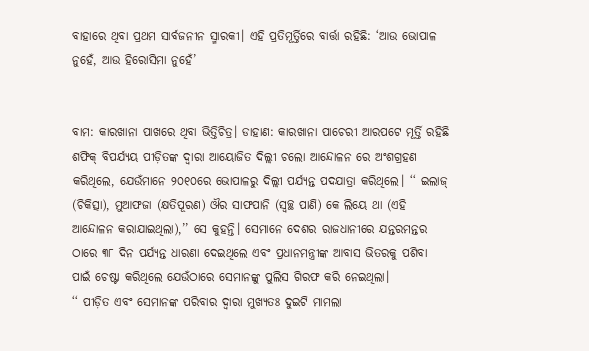ବାହାରେ ଥିବା ପ୍ରଥମ ସାର୍ବଜନୀନ ସ୍ମାରକୀ। ଏହି ପ୍ରତିମୂର୍ତ୍ତିରେ ବାର୍ତ୍ତା ରହିଛି: ‘ଆଉ ଭୋପାଳ ନୁହେଁ, ଆଉ ହିରୋସିମା ନୁହେଁ’


ବାମ: କାରଖାନା ପାଖରେ ଥିବା ଭିତ୍ତିଚିତ୍ର। ଡାହାଣ: କାରଖାନା ପାଚେରୀ ଆରପଟେ ମୂର୍ତ୍ତି ରହିଛି
ଶଫିକ୍ ବିପର୍ଯ୍ୟୟ ପୀଡ଼ିତଙ୍କ ଦ୍ୱାରା ଆୟୋଜିତ ଦିଲ୍ଲୀ ଚଲୋ ଆନ୍ଦୋଳନ ରେ ଅଂଶଗ୍ରହଣ କରିଥିଲେ, ଯେଉଁମାନେ ୨୦୧୦ରେ ଭୋପାଳରୁ ଦିଲ୍ଲୀ ପର୍ଯ୍ୟନ୍ତ ପଦଯାତ୍ରା କରିଥିଲେ। ‘‘ ଇଲାଜ୍ (ଚିକିତ୍ସା), ମୁଆଫଜା (କ୍ଷତିପୂରଣ) ଔର ସାଫପାନି (ସ୍ୱଚ୍ଛ ପାଣି) କେ ଲିୟେ ଥା (ଏହି ଆନ୍ଦୋଳନ କରାଯାଇଥିଲା),’’ ସେ କୁହନ୍ତି। ସେମାନେ ଦେଶର ରାଜଧାନୀରେ ଯନ୍ତରମନ୍ତର ଠାରେ ୩୮ ଦିନ ପର୍ଯ୍ୟନ୍ତ ଧାରଣା ଦେଇଥିଲେ ଏବଂ ପ୍ରଧାନମନ୍ତ୍ରୀଙ୍କ ଆବାସ ଭିତରକୁ ପଶିବା ପାଇଁ ଚେଷ୍ଟା କରିଥିଲେ ଯେଉଁଠାରେ ସେମାନଙ୍କୁ ପୁଲିସ ଗିରଫ କରି ନେଇଥିଲା।
‘‘ ପୀଡ଼ିତ ଏବଂ ସେମାନଙ୍କ ପରିବାର ଦ୍ୱାରା ମୁଖ୍ୟତଃ ଦୁଇଟି ମାମଲା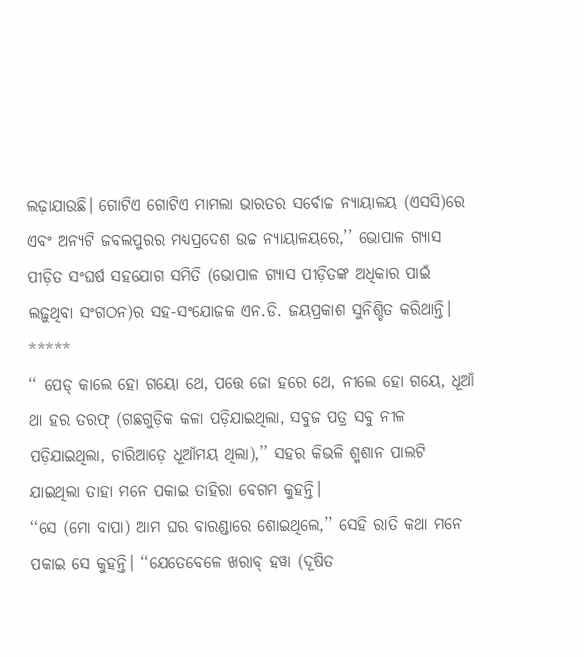ଲଢ଼ାଯାଉଛି। ଗୋଟିଏ ଗୋଟିଏ ମାମଲା ଭାରତର ସର୍ବୋଚ୍ଚ ନ୍ୟାୟାଳୟ (ଏସସି)ରେ ଏବଂ ଅନ୍ୟଟି ଜବଲପୁରର ମଧ୍ୟପ୍ରଦେଶ ଉଚ୍ଚ ନ୍ୟାୟାଳୟରେ,’’ ଭୋପାଳ ଗ୍ୟାସ ପୀଡ଼ିତ ସଂଘର୍ଷ ସହଯୋଗ ସମିତି (ଭୋପାଳ ଗ୍ୟାସ ପୀଡ଼ିତଙ୍କ ଅଧିକାର ପାଇଁ ଲଢ଼ୁଥିବା ସଂଗଠନ)ର ସହ-ସଂଯୋଜକ ଏନ.ଡି. ଜୟପ୍ରକାଶ ସୁନିଶ୍ଚିତ କରିଥାନ୍ତି।
*****
‘‘ ପେଡ୍ କାଲେ ହୋ ଗୟୋ ଥେ, ପତ୍ତେ ଜୋ ହରେ ଥେ, ନୀଲେ ହୋ ଗୟେ, ଧୂଆଁ ଥା ହର ତରଫ୍ (ଗଛଗୁଡ଼ିକ କଳା ପଡ଼ିଯାଇଥିଲା, ସବୁଜ ପତ୍ର ସବୁ ନୀଳ ପଡ଼ିଯାଇଥିଲା, ଚାରିଆଡ଼େ ଧୂଆଁମୟ ଥିଲା),’’ ସହର କିଭଳି ଶ୍ମଶାନ ପାଲଟି ଯାଇଥିଲା ତାହା ମନେ ପକାଇ ତାହିରା ବେଗମ କୁହନ୍ତି।
‘‘ସେ (ମୋ ବାପା) ଆମ ଘର ବାରଣ୍ଡାରେ ଶୋଇଥିଲେ,’’ ସେହି ରାତି କଥା ମନେ ପକାଇ ସେ କୁହନ୍ତି। ‘‘ଯେତେବେଳେ ଖରାବ୍ ହୱା (ଦୂଷିତ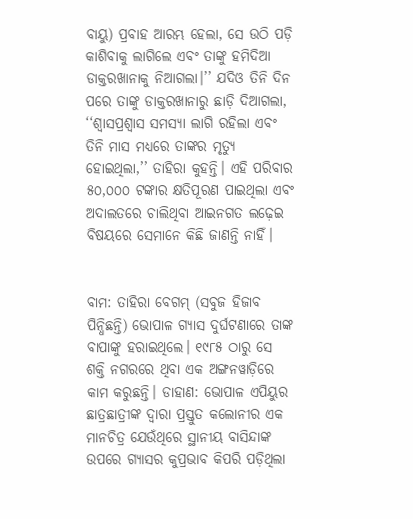ବାୟୁ) ପ୍ରବାହ ଆରମ୍ଭ ହେଲା, ସେ ଉଠି ପଡ଼ି କାଶିବାକୁ ଲାଗିଲେ ଏବଂ ତାଙ୍କୁ ହମିଦିଆ ଡାକ୍ତରଖାନାକୁ ନିଆଗଲା।’’ ଯଦିଓ ତିନି ଦିନ ପରେ ତାଙ୍କୁ ଡାକ୍ତରଖାନାରୁ ଛାଡ଼ି ଦିଆଗଲା, ‘‘ଶ୍ୱାସପ୍ରଶ୍ୱାସ ସମସ୍ୟା ଲାଗି ରହିଲା ଏବଂ ତିନି ମାସ ମଧ୍ୟରେ ତାଙ୍କର ମୃତ୍ୟୁ ହୋଇଥିଲା,’’ ତାହିରା କୁହନ୍ତି। ଏହି ପରିବାର ୫୦,୦୦୦ ଟଙ୍କାର କ୍ଷତିପୂରଣ ପାଇଥିଲା ଏବଂ ଅଦାଲତରେ ଚାଲିଥିବା ଆଇନଗତ ଲଢ଼େଇ ବିଷୟରେ ସେମାନେ କିଛି ଜାଣନ୍ତି ନାହିଁ।


ବାମ: ତାହିରା ବେଗମ୍ (ସବୁଜ ହିଜାବ ପିନ୍ଧିଛନ୍ତି) ଭୋପାଳ ଗ୍ୟାସ ଦୁର୍ଘଟଣାରେ ତାଙ୍କ ବାପାଙ୍କୁ ହରାଇଥିଲେ। ୧୯୮୫ ଠାରୁ ସେ ଶକ୍ତି ନଗରରେ ଥିବା ଏକ ଅଙ୍ଗନୱାଡ଼ିରେ କାମ କରୁଛନ୍ତି। ଡାହାଣ: ଭୋପାଳ ଏପିୟୁର ଛାତ୍ରଛାତ୍ରୀଙ୍କ ଦ୍ୱାରା ପ୍ରସ୍ତୁତ କଲୋନୀର ଏକ ମାନଚିତ୍ର ଯେଉଁଥିରେ ସ୍ଥାନୀୟ ବାସିନ୍ଦାଙ୍କ ଉପରେ ଗ୍ୟାସର କୁପ୍ରଭାବ କିପରି ପଡ଼ିଥିଲା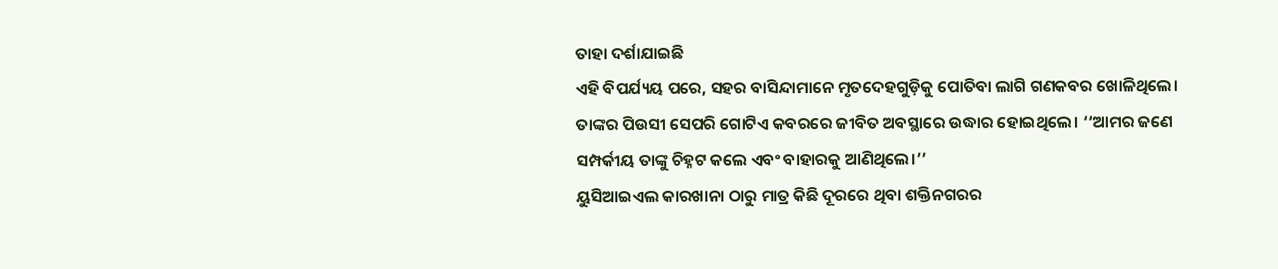ତାହା ଦର୍ଶାଯାଇଛି
ଏହି ବିପର୍ଯ୍ୟୟ ପରେ, ସହର ବାସିନ୍ଦାମାନେ ମୃତଦେହଗୁଡ଼ିକୁ ପୋତିବା ଲାଗି ଗଣକବର ଖୋଳିଥିଲେ। ତାଙ୍କର ପିଉସୀ ସେପରି ଗୋଟିଏ କବରରେ ଜୀବିତ ଅବସ୍ଥାରେ ଉଦ୍ଧାର ହୋଇଥିଲେ। ‘‘ଆମର ଜଣେ ସମ୍ପର୍କୀୟ ତାଙ୍କୁ ଚିହ୍ନଟ କଲେ ଏବଂ ବାହାରକୁ ଆଣିଥିଲେ।’’
ୟୁସିଆଇଏଲ କାରଖାନା ଠାରୁ ମାତ୍ର କିଛି ଦୂରରେ ଥିବା ଶକ୍ତିନଗରର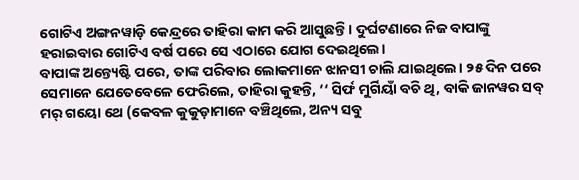ଗୋଟିଏ ଅଙ୍ଗନୱାଡ଼ି କେନ୍ଦ୍ରରେ ତାହିରା କାମ କରି ଆସୁଛନ୍ତି। ଦୁର୍ଘଟଣାରେ ନିଜ ବାପାଙ୍କୁ ହରାଇବାର ଗୋଟିଏ ବର୍ଷ ପରେ ସେ ଏଠାରେ ଯୋଗ ଦେଇଥିଲେ।
ବାପାଙ୍କ ଅନ୍ତ୍ୟେଷ୍ଟି ପରେ, ତାଙ୍କ ପରିବାର ଲୋକମାନେ ଝାନସୀ ଚାଲି ଯାଇଥିଲେ। ୨୫ ଦିନ ପରେ ସେମାନେ ଯେତେବେଳେ ଫେରିଲେ, ତାହିରା କୁହନ୍ତି, ‘‘ ସିର୍ଫ ମୁର୍ଗିୟାଁ ବଚି ଥି, ବାକି ଜାନୱର ସବ୍ ମର୍ ଗୟୋ ଥେ (କେବଳ କୁକୁଡ଼ାମାନେ ବଞ୍ଚିଥିଲେ, ଅନ୍ୟ ସବୁ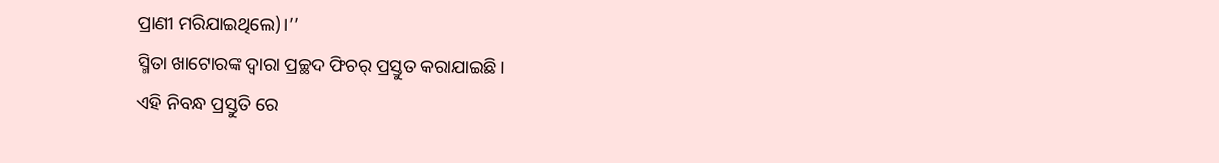ପ୍ରାଣୀ ମରିଯାଇଥିଲେ)।’’
ସ୍ମିତା ଖାଟୋରଙ୍କ ଦ୍ୱାରା ପ୍ରଚ୍ଛଦ ଫିଚର୍ ପ୍ରସ୍ତୁତ କରାଯାଇଛି।
ଏହି ନିବନ୍ଧ ପ୍ରସ୍ତୁତି ରେ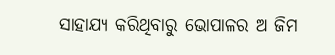ସାହାଯ୍ୟ କରିଥିବାରୁ ଭୋପାଳର ଅ ଜିମ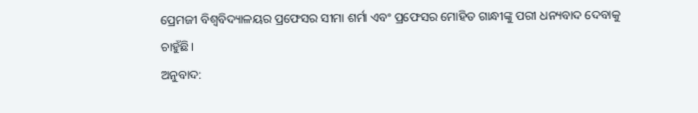ପ୍ରେମଜୀ ବିଶ୍ୱବିଦ୍ୟାଳୟର ପ୍ରଫେସର ସୀମା ଶର୍ମା ଏବଂ ପ୍ରଫେସର ମୋହିତ ଗାନ୍ଧୀଙ୍କୁ ପରୀ ଧନ୍ୟବାଦ ଦେବାକୁ ଚାହୁଁଛି।
ଅନୁବାଦ: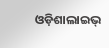ଓଡ଼ିଶାଲାଇଭ୍